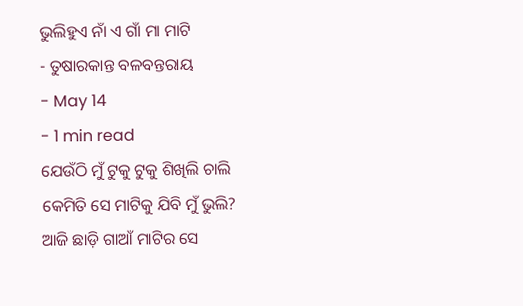ଭୁଲିହୁଏ ନାଁ ଏ ଗାଁ ମା ମାଟି
- ତୁଷାରକାନ୍ତ ବଳବନ୍ତରାୟ
- May 14
- 1 min read
ଯେଉଁଠି ମୁଁ ଟୁକୁ ଟୁକୁ ଶିଖିଲି ଚାଲି
କେମିତି ସେ ମାଟିକୁ ଯିବି ମୁଁ ଭୁଲି?
ଆଜି ଛାଡ଼ି ଗାଆଁ ମାଟିର ସେ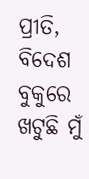ପ୍ରୀତି,
ବିଦେଶ ବୁକୁରେ ଖଟୁଛି ମୁଁ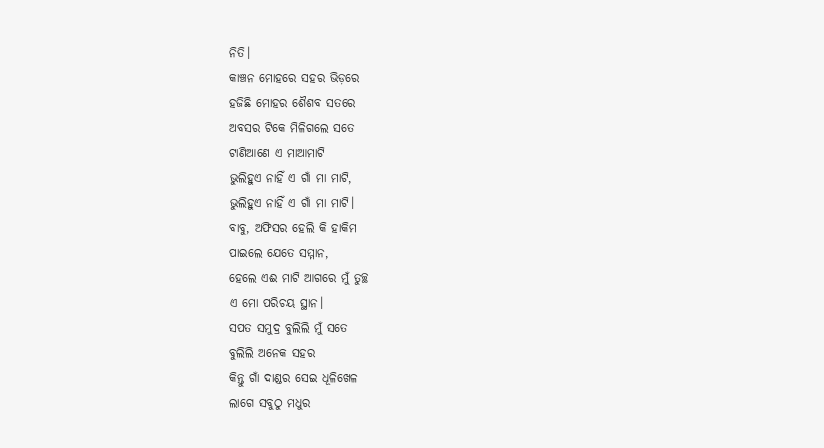ନିତି।
କାଞ୍ଚନ ମୋହରେ ସହର ଭିଡ଼ରେ
ହଜିଛି ମୋହର ଶୈଶବ ସତରେ
ଅବସର ଟିକେ ମିଳିଗଲେ ସତେ
ଟାଣିଆଣେ ଏ ମାଆମାଟି
ଭୁଲିହୁଏ ନାହିଁ ଏ ଗାଁ ମା ମାଟି,
ଭୁଲିହୁଏ ନାହିଁ ଏ ଗାଁ ମା ମାଟି।
ବାବୁ, ଅଫିସର ହେଲି କି ହାକିମ
ପାଇଲେ ଯେତେ ସମ୍ମାନ,
ହେଲେ ଏଈ ମାଟି ଆଗରେ ମୁଁ ତୁଚ୍ଛ
ଏ ମୋ ପରିଚୟ ସ୍ଥାନ।
ସପତ ସମୁଦ୍ର ବୁଲିଲି ମୁଁ ସତେ
ବୁଲିଲି ଅନେକ ସହର
କିନ୍ତୁ ଗାଁ ଦାଣ୍ଡର ସେଇ ଧୂଳିଖେଳ
ଲାଗେ ସବୁଠୁ ମଧୁର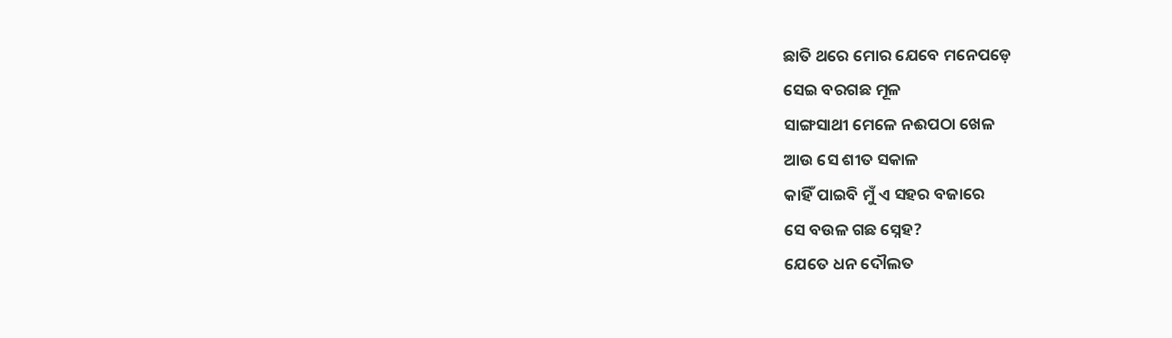ଛାତି ଥରେ ମୋର ଯେବେ ମନେପଡ଼େ
ସେଇ ବରଗଛ ମୂଳ
ସାଙ୍ଗସାଥୀ ମେଳେ ନଈପଠା ଖେଳ
ଆଉ ସେ ଶୀତ ସକାଳ
କାହିଁ ପାଇବି ମୁଁ ଏ ସହର ବଜାରେ
ସେ ବଉଳ ଗଛ ସ୍ନେହ?
ଯେତେ ଧନ ଦୌଲତ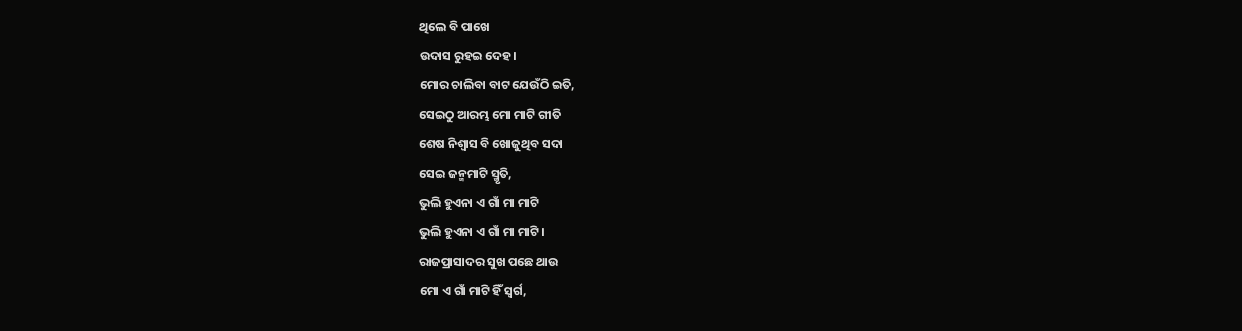ଥିଲେ ବି ପାଖେ
ଉଦାସ ରୁହଇ ଦେହ।
ମୋର ଚାଲିବା ବାଟ ଯେଉଁଠି ଇତି,
ସେଇଠୁ ଆରମ୍ଭ ମୋ ମାଟି ଗୀତି
ଶେଷ ନିଶ୍ୱାସ ବି ଖୋଜୁଥିବ ସଦା
ସେଇ ଜନ୍ମମାଟି ସ୍ମୃତି,
ଭୁଲି ହୁଏନା ଏ ଗାଁ ମା ମାଟି
ଭୁଲି ହୁଏନା ଏ ଗାଁ ମା ମାଟି।
ରାଜପ୍ରାସାଦର ସୁଖ ପଛେ ଥାଉ
ମୋ ଏ ଗାଁ ମାଟି ହିଁ ସ୍ୱର୍ଗ,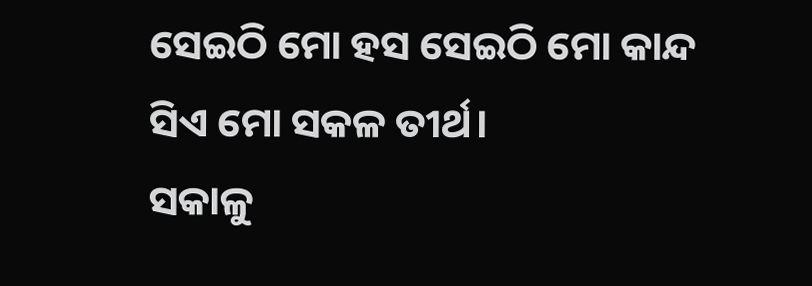ସେଇଠି ମୋ ହସ ସେଇଠି ମୋ କାନ୍ଦ
ସିଏ ମୋ ସକଳ ତୀର୍ଥ।
ସକାଳୁ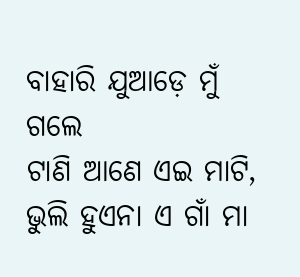ବାହାରି ଯୁଆଡ଼େ ମୁଁ ଗଲେ
ଟାଣି ଆଣେ ଏଇ ମାଟି,
ଭୁଲି ହୁଏନା ଏ ଗାଁ ମା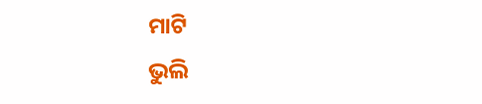ମାଟି
ଭୁଲି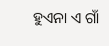ହୁଏନା ଏ ଗାଁ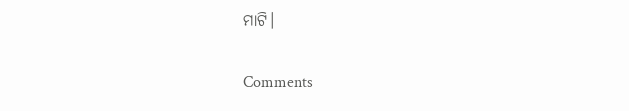ମାଟି।


Comments